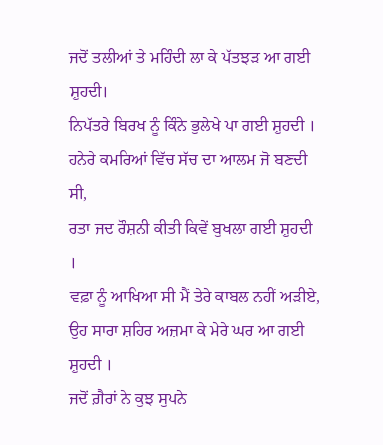ਜਦੋਂ ਤਲੀਆਂ ਤੇ ਮਹਿੰਦੀ ਲਾ ਕੇ ਪੱਤਝੜ ਆ ਗਈ ਸ਼ੁਹਦੀ।
ਨਿਪੱਤਰੇ ਬਿਰਖ ਨੂੰ ਕਿੰਨੇ ਭੁਲੇਖੇ ਪਾ ਗਈ ਸ਼ੁਹਦੀ ।
ਹਨੇਰੇ ਕਮਰਿਆਂ ਵਿੱਚ ਸੱਚ ਦਾ ਆਲਮ ਜੋ ਬਣਦੀ ਸੀ,
ਰਤਾ ਜਦ ਰੌਸ਼ਨੀ ਕੀਤੀ ਕਿਵੇਂ ਬੁਖਲਾ ਗਈ ਸ਼ੁਹਦੀ ।
ਵਫ਼ਾ ਨੂੰ ਆਖਿਆ ਸੀ ਮੈਂ ਤੇਰੇ ਕਾਬਲ ਨਹੀਂ ਅੜੀਏ,
ਉਹ ਸਾਰਾ ਸ਼ਹਿਰ ਅਜ਼ਮਾ ਕੇ ਮੇਰੇ ਘਰ ਆ ਗਈ ਸ਼ੁਹਦੀ ।
ਜਦੋਂ ਗ਼ੈਰਾਂ ਨੇ ਕੁਝ ਸੁਪਨੇ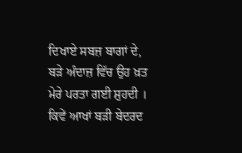ਦਿਖਾਏ ਸਬਜ਼ ਬਾਗਾਂ ਦੇ,
ਬੜੇ ਅੰਦਾਜ਼ ਵਿੱਚ ਉਹ ਖ਼ਤ ਮੇਰੇ ਪਰਤਾ ਗਈ ਸ਼ੁਹਦੀ ।
ਕਿਵੇਂ ਆਖਾਂ ਬੜੀ ਬੇਦਰਦ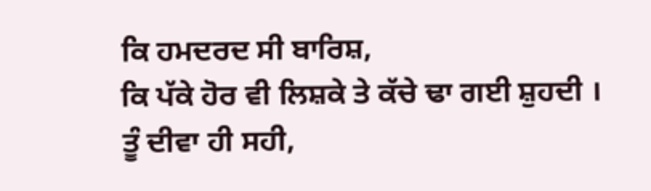ਕਿ ਹਮਦਰਦ ਸੀ ਬਾਰਿਸ਼,
ਕਿ ਪੱਕੇ ਹੋਰ ਵੀ ਲਿਸ਼ਕੇ ਤੇ ਕੱਚੇ ਢਾ ਗਈ ਸ਼ੁਹਦੀ ।
ਤੂੰ ਦੀਵਾ ਹੀ ਸਹੀ,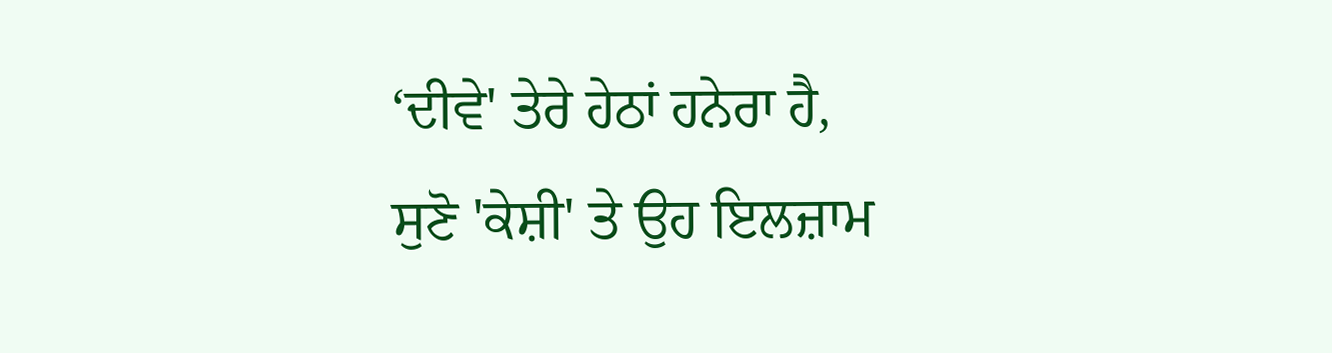‘ਦੀਵੇ' ਤੇਰੇ ਹੇਠਾਂ ਹਨੇਰਾ ਹੈ,
ਸੁਣੋ 'ਕੇਸ਼ੀ' ਤੇ ਉਹ ਇਲਜ਼ਾਮ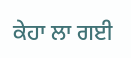ਕੇਹਾ ਲਾ ਗਈ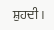ਸ਼ੁਹਦੀ ।